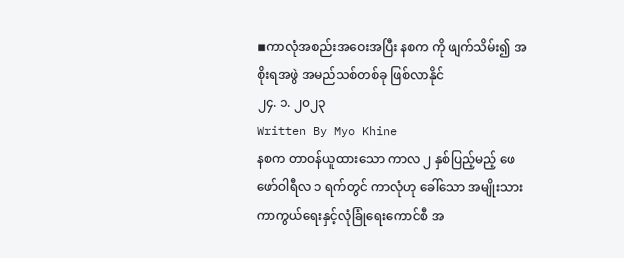◾ကာလုံအစည်းအဝေးအပြီး နစက ကို ဖျက်သိမ်း၍ အစိုးရအဖွဲ အမည်သစ်တစ်ခု ဖြစ်လာနိုင်
၂၄. ၁. ၂၀၂၃
Written By Myo Khine
နစက တာဝန်ယူထားသော ကာလ ၂ နှစ်ပြည့်မည့် ဖေဖော်ဝါရီလ ၁ ရက်တွင် ကာလုံဟု ခေါ်သော အမျိုးသား ကာကွယ်ရေးနှင့်လုံခြုံရေးကောင်စီ အ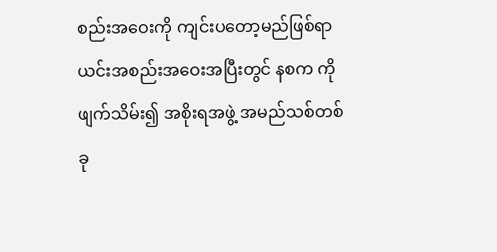စည်းအဝေးကို ကျင်းပတော့မည်ဖြစ်ရာ ယင်းအစည်းအဝေးအပြီးတွင် နစက ကို ဖျက်သိမ်း၍ အစိုးရအဖွဲ့ အမည်သစ်တစ်ခု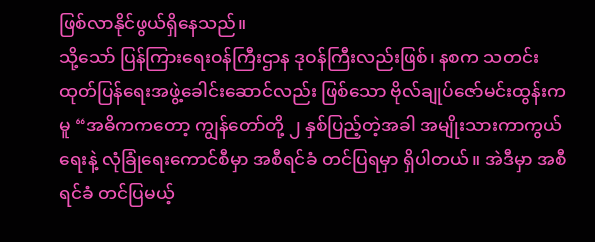ဖြစ်လာနိုင်ဖွယ်ရှိနေသည်။
သို့သော် ပြန်ကြားရေးဝန်ကြီးဌာန ဒုဝန်ကြီးလည်းဖြစ်၊ နစက သတင်းထုတ်ပြန်ရေးအဖွဲ့ခေါင်းဆောင်လည်း ဖြစ်သော ဗိုလ်ချုပ်ဇော်မင်းထွန်းကမူ “အဓိကကတော့ ကျွန်တော်တို့ ၂ နှစ်ပြည့်တဲ့အခါ အမျိုးသားကာကွယ်ရေးနဲ့ လုံခြုံရေးကောင်စီမှာ အစီရင်ခံ တင်ပြရမှာ ရှိပါတယ်။ အဲဒီမှာ အစီရင်ခံ တင်ပြမယ့်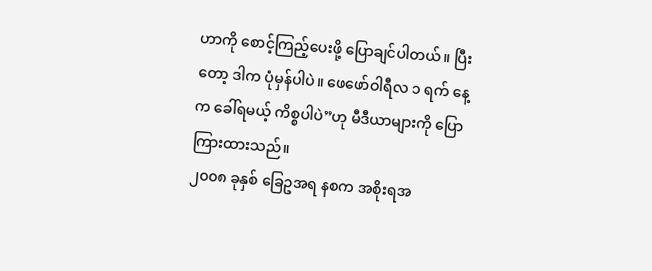ဟာကို စောင့်ကြည့်ပေးဖို့ ပြောချင်ပါတယ်။ ပြီးတော့ ဒါက ပုံမှန်ပါပဲ။ ဖေဖော်ဝါရီလ ၁ ရက် နေ့က ခေါ်ရမယ့် ကိစ္စပါပဲ”ဟု မီဒီယာများကို ပြောကြားထားသည်။
၂၀၀၈ ခုနှစ် ခြေဥအရ နစက အစိုးရအ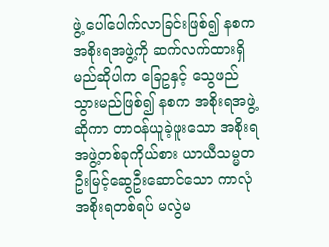ဖွဲ့ ပေါ်ပေါက်လာခြင်းဖြစ်၍ နစက အစိုးရအဖွဲ့ကို ဆက်လက်ထားရှိမည်ဆိုပါက ခြေဥနှင့် သွေဖည်သွားမည်ဖြစ်၍ နစက အစိုးရအဖွဲ့ဆိုကာ တာဝန်ယူခဲ့ဖူးသော အစိုးရအဖွဲ့တစ်ခုကိုယ်စား ယာယီသမ္မတဦးမြင့်ဆွေဦးဆောင်သော ကာလုံအစိုးရတစ်ရပ် မလွဲမ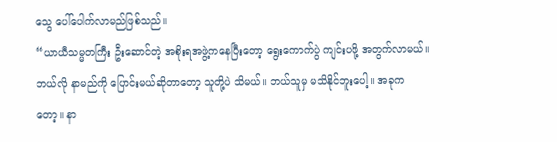သွေ ပေါ်ပေါက်လာမည်ဖြစ်သည်။
“ယာယီသမ္မတကြီး ဦးဆောင်တဲ့ အစိုးရအဖွဲ့ကနေပြီးတော့ ရွေးကောက်ပွဲ ကျင်းပဖို့ အတွက်လာမယ်။ ဘယ်လို နာမည်ကို ပြောင်းမယ်ဆိုတာတော့ သူတို့ပဲ သိမယ်။ ဘယ်သူမှ မသိနိုင်ဘူးပေါ့။ အခုကတော့။ နာ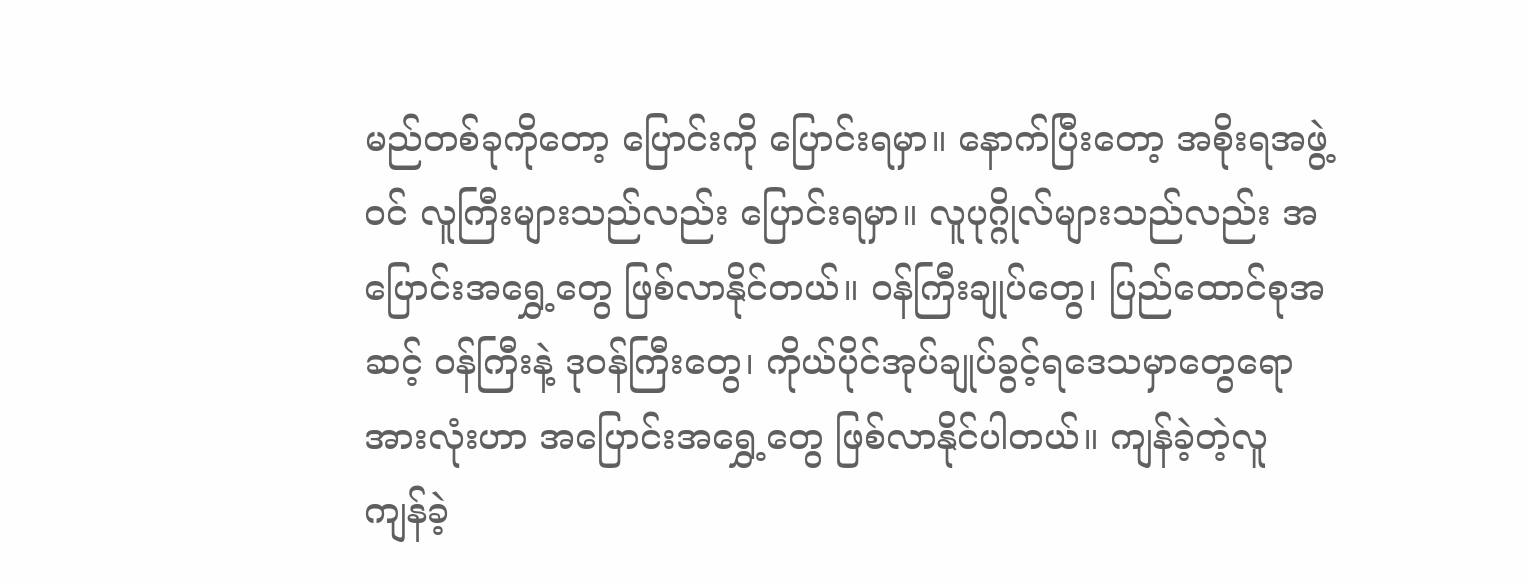မည်တစ်ခုကိုတော့ ပြောင်းကို ပြောင်းရမှာ။ နောက်ပြီးတော့ အစိုးရအဖွဲ့ဝင် လူကြီးများသည်လည်း ပြောင်းရမှာ။ လူပုဂ္ဂိုလ်များသည်လည်း အပြောင်းအရွှေ့တွေ ဖြစ်လာနိုင်တယ်။ ဝန်ကြီးချုပ်တွေ၊ ပြည်ထောင်စုအဆင့် ဝန်ကြီးနဲ့ ဒုဝန်ကြီးတွေ၊ ကိုယ်ပိုင်အုပ်ချုပ်ခွင့်ရဒေသမှာတွေရော အားလုံးဟာ အပြောင်းအရွှေ့တွေ ဖြစ်လာနိုင်ပါတယ်။ ကျန်ခဲ့တဲ့လူ ကျန်ခဲ့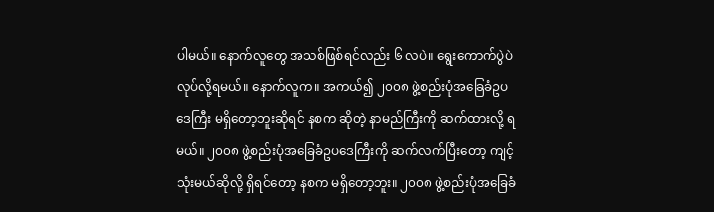ပါမယ်။ နောက်လူတွေ အသစ်ဖြစ်ရင်လည်း ၆ လပဲ။ ရွေးကောက်ပွဲပဲ လုပ်လို့ရမယ်။ နောက်လူက။ အကယ်၍ ၂၀၀၈ ဖွဲ့စည်းပုံအခြေခံဥပဒေကြီး မရှိတော့ဘူးဆိုရင် နစက ဆိုတဲ့ နာမည်ကြီးကို ဆက်ထားလို့ ရမယ်။ ၂၀၀၈ ဖွဲ့စည်းပုံအခြေခံဥပဒေကြီးကို ဆက်လက်ပြီးတော့ ကျင့်သုံးမယ်ဆိုလို့ ရှိရင်တော့ နစက မရှိတော့ဘူး။ ၂၀၀၈ ဖွဲ့စည်းပုံအခြေခံ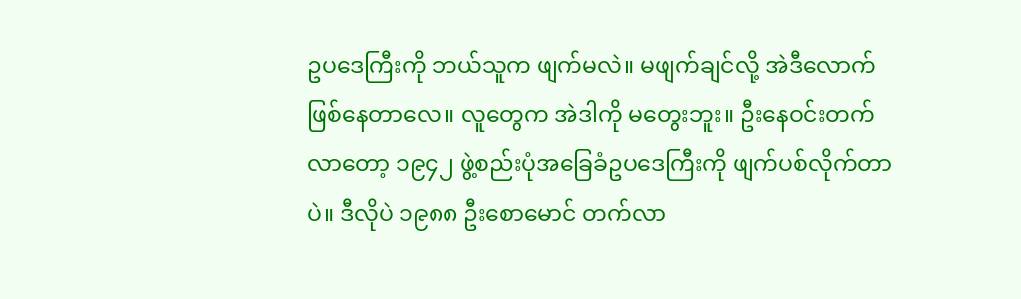ဥပဒေကြီးကို ဘယ်သူက ဖျက်မလဲ။ မဖျက်ချင်လို့ အဲဒီလောက် ဖြစ်နေတာလေ။ လူတွေက အဲဒါကို မတွေးဘူး။ ဦးနေဝင်းတက်လာတော့ ၁၉၄၂ ဖွဲ့စည်းပုံအခြေခံဥပဒေကြီးကို ဖျက်ပစ်လိုက်တာပဲ။ ဒီလိုပဲ ၁၉၈၈ ဦးစောမောင် တက်လာ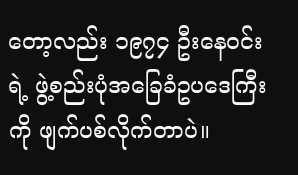တော့လည်း ၁၉၇၄ ဦးနေဝင်းရဲ့ ဖွဲ့စည်းပုံအခြေခံဥပဒေကြီးကို ဖျက်ပစ်လိုက်တာပဲ။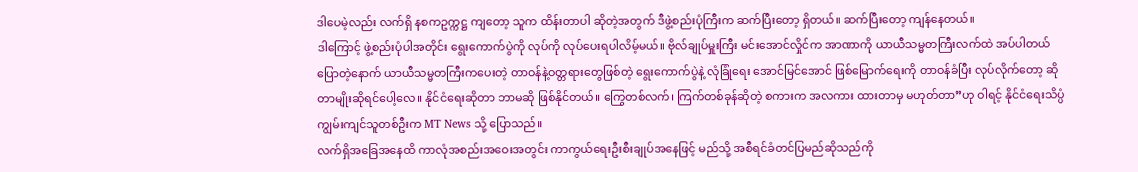ဒါပေမဲ့လည်း လက်ရှိ နစကဥက္ကဋ္ဌ ကျတော့ သူက ထိန်းတာပါ ဆိုတဲ့အတွက် ဒီဖွဲ့စည်းပုံကြီးက ဆက်ပြီးတော့ ရှိတယ်။ ဆက်ပြီးတော့ ကျန်နေတယ်။
ဒါကြောင့် ဖွဲ့စည်းပုံပါအတိုင်း ရွေးကောက်ပွဲကို လုပ်ကို လုပ်ပေးရပါလိမ့်မယ်။ ဗိုလ်ချုပ်မှူးကြီး မင်းအောင်လှိုင်က အာဏာကို ယာယီသမ္မတကြီးလက်ထဲ အပ်ပါတယ် ပြောတဲ့နောက် ယာယီသမ္မတကြီးကပေးတဲ့ တာဝန်နဲ့ဝတ္တရားတွေဖြစ်တဲ့ ရွေးကောက်ပွဲနဲ့ လုံခြုံရေး အောင်မြင်အောင် ဖြစ်မြောက်ရေးကို တာဝန်ခံပြီး လုပ်လိုက်တော့ ဆိုတာမျိုးဆိုရင်ပေါ့လေ။ နိုင်ငံရေးဆိုတာ ဘာမဆို ဖြစ်နိုင်တယ်။ ကြွေတစ်လက်၊ ကြက်တစ်ခုန်ဆိုတဲ့ စကားက အလကား ထားတာမှ မဟုတ်တာ”ဟု ဝါရင့် နိုင်ငံရေးသိပ္ပံ ကျွမ်းကျင်သူတစ်ဦးက MT News သို့ ပြောသည်။
လက်ရှိအခြေအနေထိ ကာလုံအစည်းအဝေးအတွင်း ကာကွယ်ရေးဦးစီးချုပ်အနေဖြင့် မည်သို့ အစီရင်ခံတင်ပြမည်ဆိုသည်ကို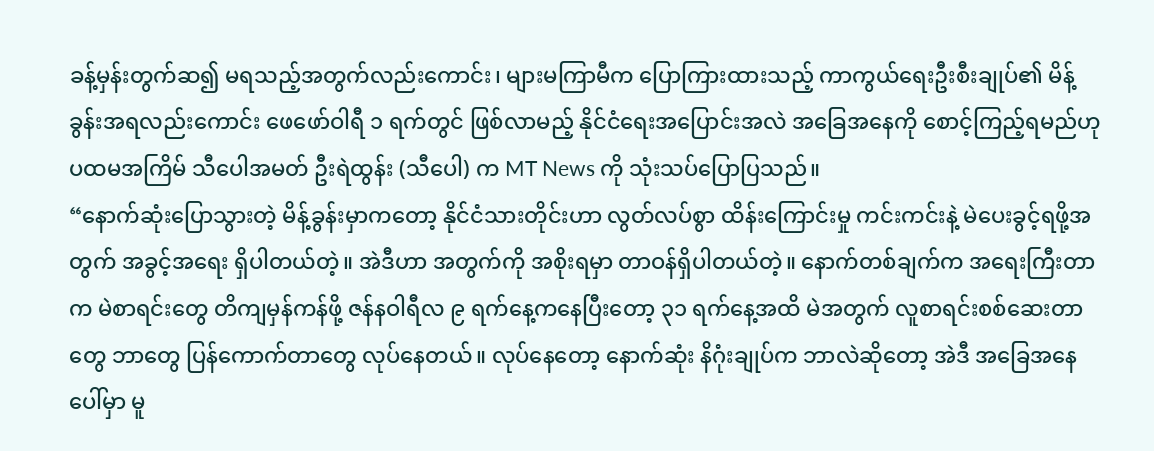ခန့်မှန်းတွက်ဆ၍ မရသည့်အတွက်လည်းကောင်း၊ များမကြာမီက ပြောကြားထားသည့် ကာကွယ်ရေးဦးစီးချုပ်၏ မိန့်ခွန်းအရလည်းကောင်း ဖေဖော်ဝါရီ ၁ ရက်တွင် ဖြစ်လာမည့် နိုင်ငံရေးအပြောင်းအလဲ အခြေအနေကို စောင့်ကြည့်ရမည်ဟု ပထမအကြိမ် သီပေါအမတ် ဦးရဲထွန်း (သီပေါ) က MT News ကို သုံးသပ်ပြောပြသည်။
“နောက်ဆုံးပြောသွားတဲ့ မိန့်ခွန်းမှာကတော့ နိုင်ငံသားတိုင်းဟာ လွတ်လပ်စွာ ထိန်းကြောင်းမှု ကင်းကင်းနဲ့ မဲပေးခွင့်ရဖို့အတွက် အခွင့်အရေး ရှိပါတယ်တဲ့။ အဲဒီဟာ အတွက်ကို အစိုးရမှာ တာဝန်ရှိပါတယ်တဲ့။ နောက်တစ်ချက်က အရေးကြီးတာက မဲစာရင်းတွေ တိကျမှန်ကန်ဖို့ ဇန်နဝါရီလ ၉ ရက်နေ့ကနေပြီးတော့ ၃၁ ရက်နေ့အထိ မဲအတွက် လူစာရင်းစစ်ဆေးတာတွေ ဘာတွေ ပြန်ကောက်တာတွေ လုပ်နေတယ်။ လုပ်နေတော့ နောက်ဆုံး နိဂုံးချုပ်က ဘာလဲဆိုတော့ အဲဒီ အခြေအနေပေါ်မှာ မူ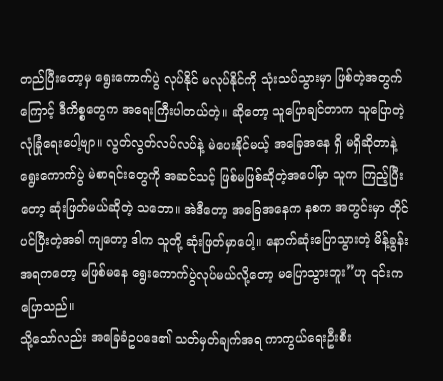တည်ပြီးတော့မှ ရွေးကောက်ပွဲ လုပ်နိုင် မလုပ်နိုင်ကို သုံးသပ်သွားမှာ ဖြစ်တဲ့အတွက်ကြောင့် ဒီကိစ္စတွေက အရေးကြီးပါတယ်တဲ့။ ဆိုတော့ သူပြောချင်တာက သူပြောတဲ့ လုံခြုံရေးပေါ့ဗျာ။ လွတ်လွတ်လပ်လပ်နဲ့ မဲပေးနိုင်မယ့် အခြေအနေ ရှိ မရှိဆိုတာနဲ့ ရွေးကောက်ပွဲ မဲစာရင်းတွေကို အဆင်သင့် ဖြစ်မဖြစ်ဆိုတဲ့အပေါ်မှာ သူက ကြည့်ပြီးတော့ ဆုံးဖြတ်မယ်ဆိုတဲ့ သဘော။ အဲဒီတော့ အခြေအနေက နစက အတွင်းမှာ တိုင်ပင်ပြီးတဲ့အခါ ကျတော့ ဒါက သူတို့ ဆုံးဖြတ်မှာပေါ့။ နောက်ဆုံးပြောသွားတဲ့ မိန့်ခွန်းအရကတော့ မဖြစ်မနေ ရွေးကောက်ပွဲလုပ်မယ်လို့တော့ မပြောသွားဘူး”ဟု ၎င်းက ပြောသည်။
သို့သော်လည်း အခြေခံဥပဒေ၏ သတ်မှတ်ချက်အရ ကာကွယ်ရေးဦးစီး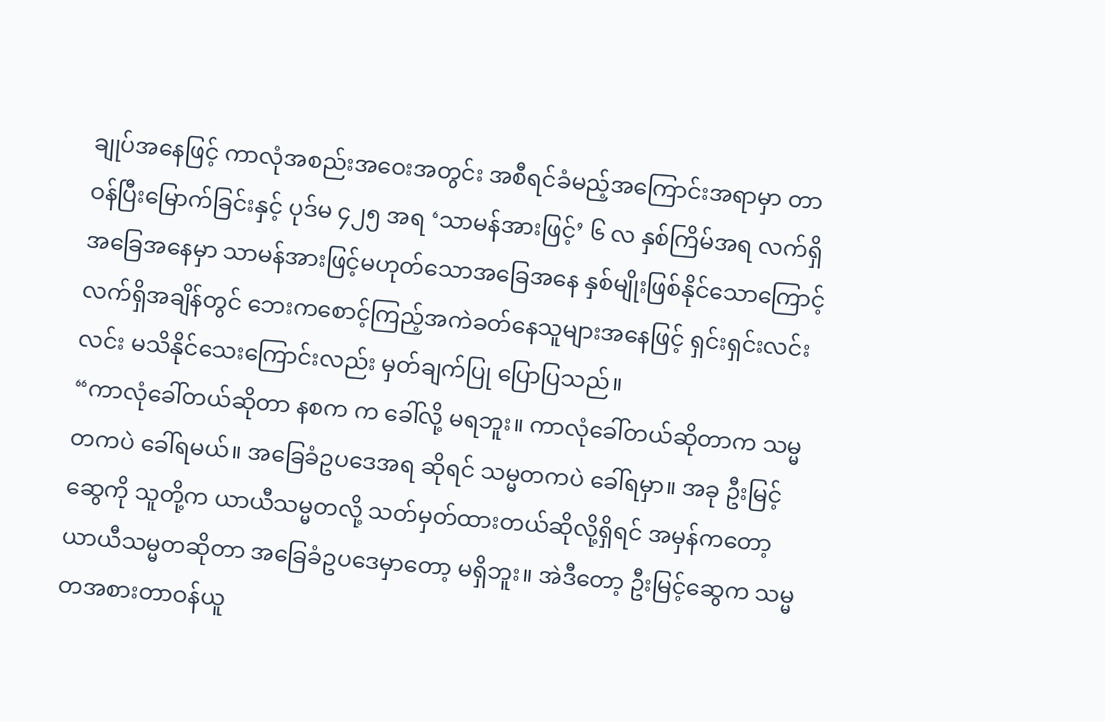ချုပ်အနေဖြင့် ကာလုံအစည်းအဝေးအတွင်း အစီရင်ခံမည့်အကြောင်းအရာမှာ တာဝန်ပြီးမြောက်ခြင်းနှင့် ပုဒ်မ ၄၂၅ အရ ‘သာမန်အားဖြင့်’ ၆ လ နှစ်ကြိမ်အရ လက်ရှိအခြေအနေမှာ သာမန်အားဖြင့်မဟုတ်သောအခြေအနေ နှစ်မျိုးဖြစ်နိုင်သောကြောင့် လက်ရှိအချိန်တွင် ဘေးကစောင့်ကြည့်အကဲခတ်နေသူများအနေဖြင့် ရှင်းရှင်းလင်းလင်း မသိနိုင်သေးကြောင်းလည်း မှတ်ချက်ပြု ပြောပြသည်။
“ကာလုံခေါ်တယ်ဆိုတာ နစက က ခေါ်လို့ မရဘူး။ ကာလုံခေါ်တယ်ဆိုတာက သမ္မတကပဲ ခေါ်ရမယ်။ အခြေခံဥပဒေအရ ဆိုရင် သမ္မတကပဲ ခေါ်ရမှာ။ အခု ဦးမြင့်ဆွေကို သူတို့က ယာယီသမ္မတလို့ သတ်မှတ်ထားတယ်ဆိုလို့ရှိရင် အမှန်ကတော့ ယာယီသမ္မတဆိုတာ အခြေခံဥပဒေမှာတော့ မရှိဘူး။ အဲဒီတော့ ဦးမြင့်ဆွေက သမ္မတအစားတာဝန်ယူ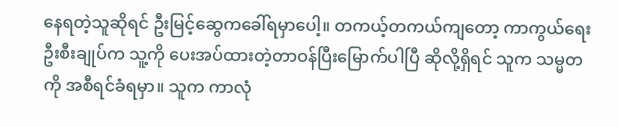နေရတဲ့သူဆိုရင် ဦးမြင့်ဆွေကခေါ်ရမှာပေါ့။ တကယ့်တကယ်ကျတော့ ကာကွယ်ရေးဦးစီးချုပ်က သူ့ကို ပေးအပ်ထားတဲ့တာဝန်ပြီးမြောက်ပါပြီ ဆိုလို့ရှိရင် သူက သမ္မတကို အစီရင်ခံရမှာ။ သူက ကာလုံ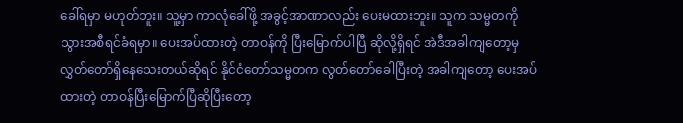ခေါ်ရမှာ မဟုတ်ဘူး။ သူ့မှာ ကာလုံခေါ်ဖို့ အခွင့်အာဏာလည်း ပေးမထားဘူး။ သူက သမ္မတကို သွားအစီရင်ခံရမှာ။ ပေးအပ်ထားတဲ့ တာဝန်ကို ပြီးမြောက်ပါပြီ ဆိုလို့ရှိရင် အဲဒီအခါကျတော့မှ လွှတ်တော်ရှိနေသေးတယ်ဆိုရင် နိုင်ငံတော်သမ္မတက လွတ်တော်ခေါပြီးတဲ့ အခါကျတော့ ပေးအပ်ထားတဲ့ တာဝန်ပြီးမြောက်ပြီဆိုပြီးတော့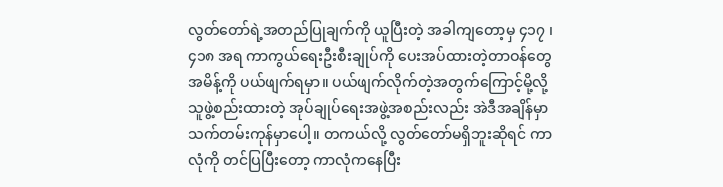လွတ်တော်ရဲ့အတည်ပြုချက်ကို ယူပြီးတဲ့ အခါကျတော့မှ ၄၁၇ ၊ ၄၁၈ အရ ကာကွယ်ရေးဦးစီးချုပ်ကို ပေးအပ်ထားတဲ့တာဝန်တွေအမိန့်ကို ပယ်ဖျက်ရမှာ။ ပယ်ဖျက်လိုက်တဲ့အတွက်ကြောင့်မို့လို့ သူဖွဲ့စည်းထားတဲ့ အုပ်ချုပ်ရေးအဖွဲ့အစည်းလည်း အဲဒီအချိန်မှာ သက်တမ်းကုန်မှာပေါ့။ တကယ်လို့ လွတ်တော်မရှိဘူးဆိုရင် ကာလုံကို တင်ပြပြီးတော့ ကာလုံကနေပြီး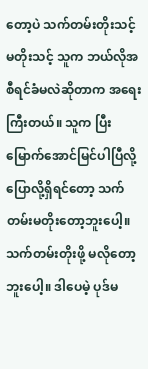တော့ပဲ သက်တမ်းတိုးသင့် မတိုးသင့် သူက ဘယ်လိုအစီရင်ခံမလဲဆိုတာက အရေးကြီးတယ်။ သူက ပြီးမြောက်အောင်မြင်ပါပြီလို့ ပြောလို့ရှိရင်တော့ သက်တမ်းမတိုးတော့ဘူးပေါ့။ သက်တမ်းတိုးဖို့ မလိုတော့ဘူးပေါ့။ ဒါပေမဲ့ ပုဒ်မ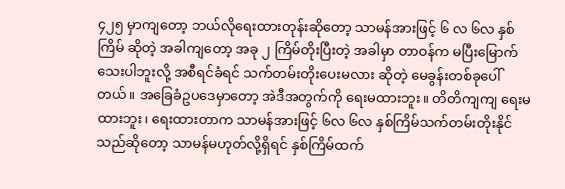၄၂၅ မှာကျတော့ ဘယ်လိုရေးထားတုန်းဆိုတော့ သာမန်အားဖြင့် ၆ လ ၆လ နှစ်ကြိမ် ဆိုတဲ့ အခါကျတော့ အခု ၂ ကြိမ်တိုးပြီးတဲ့ အခါမှာ တာဝန်က မပြီးမြောက်သေးပါဘူးလို့ အစီရင်ခံရင် သက်တမ်းတိုးပေးမလား ဆိုတဲ့ မေခွန်းတစ်ခုပေါ်တယ်။ အခြေခံဥပဒေမှာတော့ အဲဒီအတွက်ကို ရေးမထားဘူး။ တိတိကျကျ ရေးမထားဘူး၊ ရေးထားတာက သာမန်အားဖြင့် ၆လ ၆လ နှစ်ကြိမ်သက်တမ်းတိုးနိုင်သည်ဆိုတော့ သာမန်မဟုတ်လို့ရှိရင် နှစ်ကြိမ်ထက်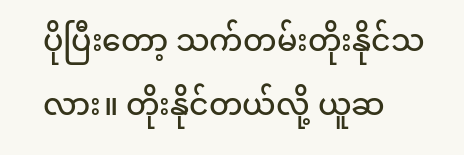ပိုပြီးတော့ သက်တမ်းတိုးနိုင်သလား။ တိုးနိုင်တယ်လို့ ယူဆ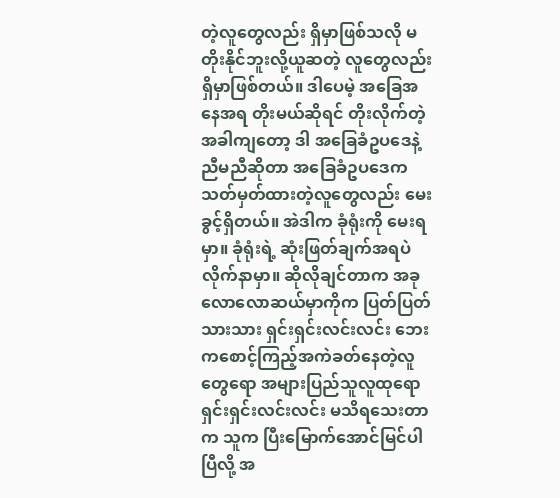တဲ့လူတွေလည်း ရှိမှာဖြစ်သလို မတိုးနိုင်ဘူးလို့ယူဆတဲ့ လူတွေလည်း ရှိမှာဖြစ်တယ်။ ဒါပေမဲ့ အခြေအနေအရ တိုးမယ်ဆိုရင် တိုးလိုက်တဲ့ အခါကျတော့ ဒါ အခြေခံဥပဒေနဲ့ ညီမညီဆိုတာ အခြေခံဥပဒေက သတ်မှတ်ထားတဲ့လူတွေလည်း မေးခွင့်ရှိတယ်။ အဲဒါက ခုံရုံးကို မေးရမှာ။ ခုံရုံးရဲ့ ဆုံးဖြတ်ချက်အရပဲ လိုက်နာမှာ။ ဆိုလိုချင်တာက အခုလောလောဆယ်မှာကိုက ပြတ်ပြတ်သားသား ရှင်းရှင်းလင်းလင်း ဘေးကစောင့်ကြည့်အကဲခတ်နေတဲ့လူတွေရော အများပြည်သူလူထုရော ရှင်းရှင်းလင်းလင်း မသိရသေးတာက သူက ပြီးမြောက်အောင်မြင်ပါပြီလို့ အ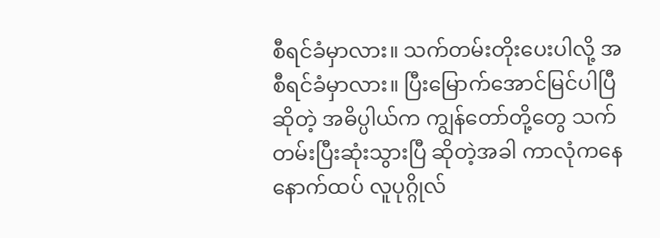စီရင်ခံမှာလား။ သက်တမ်းတိုးပေးပါလို့ အစီရင်ခံမှာလား။ ပြီးမြောက်အောင်မြင်ပါပြီဆိုတဲ့ အဓိပ္ပါယ်က ကျွန်တော်တို့တွေ သက်တမ်းပြီးဆုံးသွားပြီ ဆိုတဲ့အခါ ကာလုံကနေ နောက်ထပ် လူပုဂ္ဂိုလ်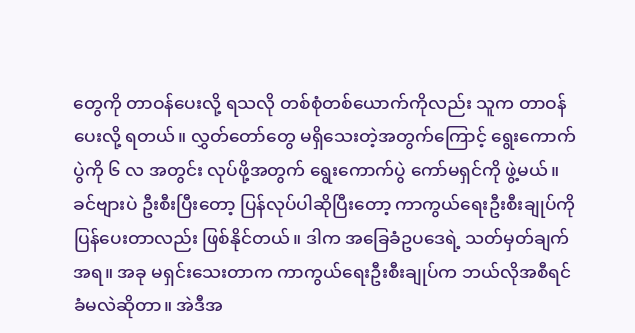တွေကို တာဝန်ပေးလို့ ရသလို တစ်စုံတစ်ယောက်ကိုလည်း သူက တာဝန်ပေးလို့ ရတယ်။ လွှတ်တော်တွေ မရှိသေးတဲ့အတွက်ကြောင့် ရွေးကောက်ပွဲကို ၆ လ အတွင်း လုပ်ဖို့အတွက် ရွေးကောက်ပွဲ ကော်မရှင်ကို ဖွဲ့မယ်။ ခင်ဗျားပဲ ဦးစီးပြီးတော့ ပြန်လုပ်ပါဆိုပြီးတော့ ကာကွယ်ရေးဦးစီးချုပ်ကို ပြန်ပေးတာလည်း ဖြစ်နိုင်တယ်။ ဒါက အခြေခံဥပဒေရဲ့ သတ်မှတ်ချက်အရ။ အခု မရှင်းသေးတာက ကာကွယ်ရေးဦးစီးချုပ်က ဘယ်လိုအစီရင်ခံမလဲဆိုတာ။ အဲဒီအ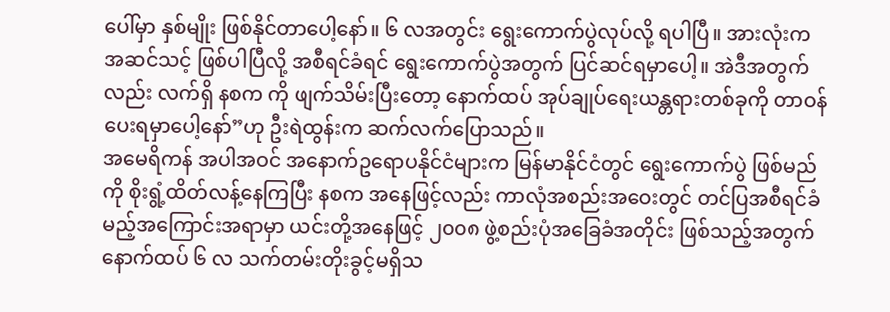ပေါ်မှာ နှစ်မျိုး ဖြစ်နိုင်တာပေါ့နော်။ ၆ လအတွင်း ရွေးကောက်ပွဲလုပ်လို့ ရပါပြီ။ အားလုံးက အဆင်သင့် ဖြစ်ပါပြီလို့ အစီရင်ခံရင် ရွေးကောက်ပွဲအတွက် ပြင်ဆင်ရမှာပေါ့။ အဲဒီအတွက်လည်း လက်ရှိ နစက ကို ဖျက်သိမ်းပြီးတော့ နောက်ထပ် အုပ်ချုပ်ရေးယန္တရားတစ်ခုကို တာဝန်ပေးရမှာပေါ့နော်”ဟု ဦးရဲထွန်းက ဆက်လက်ပြောသည်။
အမေရိကန် အပါအဝင် အနောက်ဥရောပနိုင်ငံများက မြန်မာနိုင်ငံတွင် ရွေးကောက်ပွဲ ဖြစ်မည်ကို စိုးရွံ့ထိတ်လန့်နေကြပြီး နစက အနေဖြင့်လည်း ကာလုံအစည်းအဝေးတွင် တင်ပြအစီရင်ခံမည့်အကြောင်းအရာမှာ ယင်းတို့အနေဖြင့် ၂၀၀၈ ဖွဲ့စည်းပုံအခြေခံအတိုင်း ဖြစ်သည့်အတွက် နောက်ထပ် ၆ လ သက်တမ်းတိုးခွင့်မရှိသ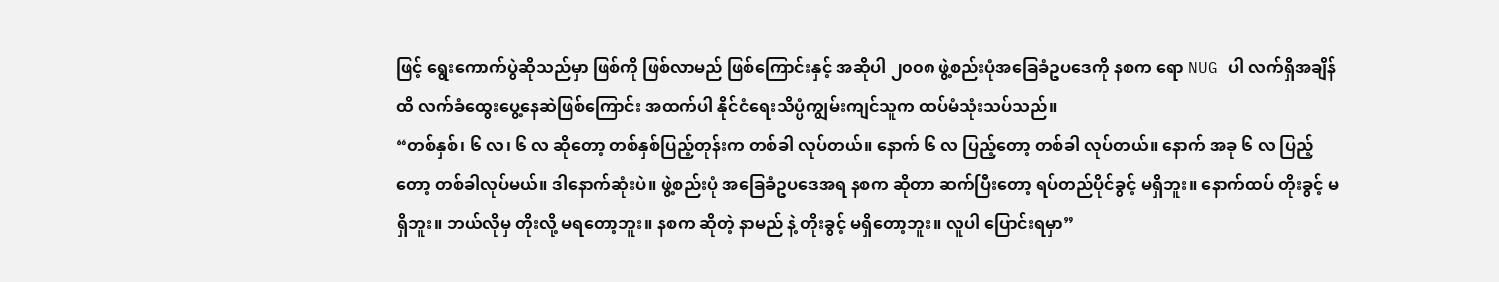ဖြင့် ရွေးကောက်ပွဲဆိုသည်မှာ ဖြစ်ကို ဖြစ်လာမည် ဖြစ်ကြောင်းနှင့် အဆိုပါ ၂၀၀၈ ဖွဲ့စည်းပုံအခြေခံဥပဒေကို နစက ရော NUG ပါ လက်ရှိအချိန်ထိ လက်ခံထွေးပွေ့နေဆဲဖြစ်ကြောင်း အထက်ပါ နိုင်ငံရေးသိပ္ပံကျွမ်းကျင်သူက ထပ်မံသုံးသပ်သည်။
“တစ်နှစ်၊ ၆ လ၊ ၆ လ ဆိုတော့ တစ်နှစ်ပြည့်တုန်းက တစ်ခါ လုပ်တယ်။ နောက် ၆ လ ပြည့်တော့ တစ်ခါ လုပ်တယ်။ နောက် အခု ၆ လ ပြည့်တော့ တစ်ခါလုပ်မယ်။ ဒါနောက်ဆုံးပဲ။ ဖွဲ့စည်းပုံ အခြေခံဥပဒေအရ နစက ဆိုတာ ဆက်ပြီးတော့ ရပ်တည်ပိုင်ခွင့် မရှိဘူး။ နောက်ထပ် တိုးခွင့် မရှိဘူး။ ဘယ်လိုမှ တိုးလို့ မရတော့ဘူး။ နစက ဆိုတဲ့ နာမည် နဲ့ တိုးခွင့် မရှိတော့ဘူး။ လူပါ ပြောင်းရမှာ”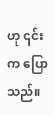ဟု ၎င်းက ပြောသည်။